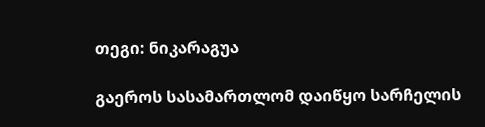თეგი: ნიკარაგუა

გაეროს სასამართლომ დაიწყო სარჩელის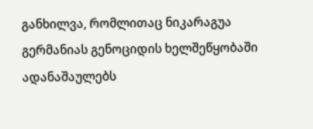განხილვა, რომლითაც ნიკარაგუა გერმანიას გენოციდის ხელშეწყობაში ადანაშაულებს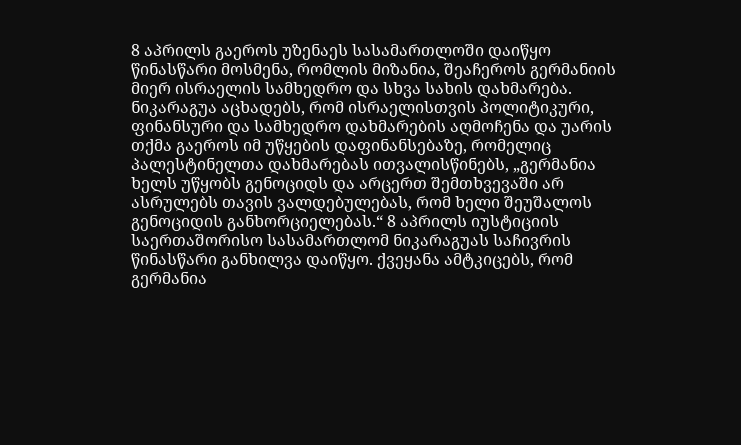8 აპრილს გაეროს უზენაეს სასამართლოში დაიწყო წინასწარი მოსმენა, რომლის მიზანია, შეაჩეროს გერმანიის მიერ ისრაელის სამხედრო და სხვა სახის დახმარება. ნიკარაგუა აცხადებს, რომ ისრაელისთვის პოლიტიკური, ფინანსური და სამხედრო დახმარების აღმოჩენა და უარის თქმა გაეროს იმ უწყების დაფინანსებაზე, რომელიც პალესტინელთა დახმარებას ითვალისწინებს, „გერმანია ხელს უწყობს გენოციდს და არცერთ შემთხვევაში არ ასრულებს თავის ვალდებულებას, რომ ხელი შეუშალოს გენოციდის განხორციელებას.“ 8 აპრილს იუსტიციის საერთაშორისო სასამართლომ ნიკარაგუას საჩივრის წინასწარი განხილვა დაიწყო. ქვეყანა ამტკიცებს, რომ გერმანია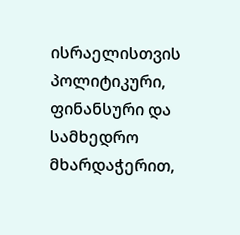ისრაელისთვის პოლიტიკური, ფინანსური და სამხედრო მხარდაჭერით,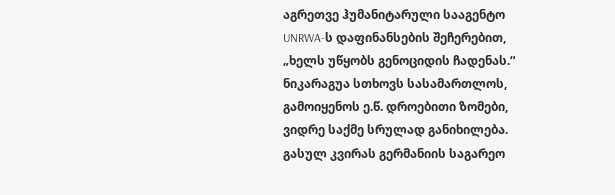აგრეთვე ჰუმანიტარული სააგენტო UNRWA-ს დაფინანსების შეჩერებით, „ხელს უწყობს გენოციდის ჩადენას.“ ნიკარაგუა სთხოვს სასამართლოს, გამოიყენოს ე.წ. დროებითი ზომები, ვიდრე საქმე სრულად განიხილება. გასულ კვირას გერმანიის საგარეო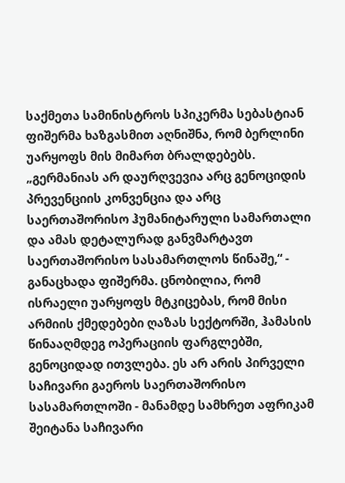საქმეთა სამინისტროს სპიკერმა სებასტიან ფიშერმა ხაზგასმით აღნიშნა, რომ ბერლინი უარყოფს მის მიმართ ბრალდებებს. „გერმანიას არ დაურღვევია არც გენოციდის პრევენციის კონვენცია და არც საერთაშორისო ჰუმანიტარული სამართალი და ამას დეტალურად განვმარტავთ საერთაშორისო სასამართლოს წინაშე,“ - განაცხადა ფიშერმა. ცნობილია, რომ ისრაელი უარყოფს მტკიცებას, რომ მისი არმიის ქმედებები ღაზას სექტორში, ჰამასის წინააღმდეგ ოპერაციის ფარგლებში, გენოციდად ითვლება. ეს არ არის პირველი საჩივარი გაეროს საერთაშორისო სასამართლოში - მანამდე სამხრეთ აფრიკამ შეიტანა საჩივარი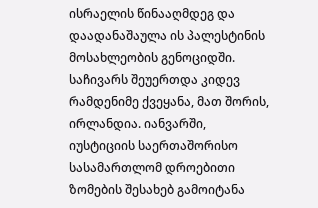ისრაელის წინააღმდეგ და დაადანაშაულა ის პალესტინის მოსახლეობის გენოციდში. საჩივარს შეუერთდა კიდევ რამდენიმე ქვეყანა, მათ შორის, ირლანდია. იანვარში, იუსტიციის საერთაშორისო სასამართლომ დროებითი ზომების შესახებ გამოიტანა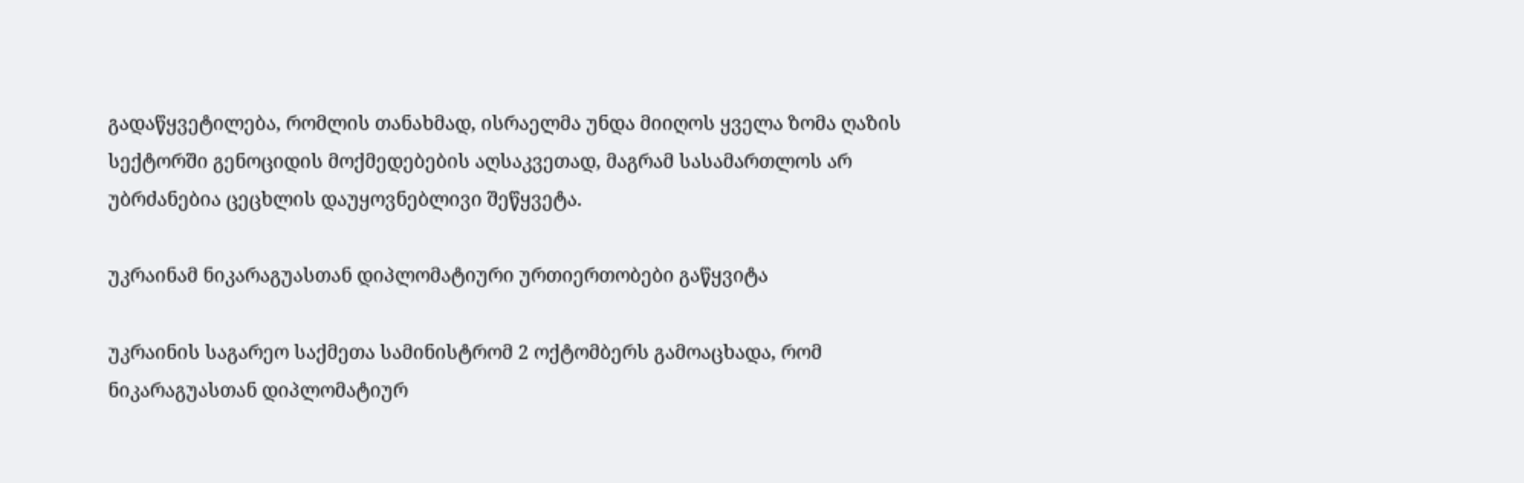გადაწყვეტილება, რომლის თანახმად, ისრაელმა უნდა მიიღოს ყველა ზომა ღაზის სექტორში გენოციდის მოქმედებების აღსაკვეთად, მაგრამ სასამართლოს არ უბრძანებია ცეცხლის დაუყოვნებლივი შეწყვეტა.

უკრაინამ ნიკარაგუასთან დიპლომატიური ურთიერთობები გაწყვიტა

უკრაინის საგარეო საქმეთა სამინისტრომ 2 ოქტომბერს გამოაცხადა, რომ ნიკარაგუასთან დიპლომატიურ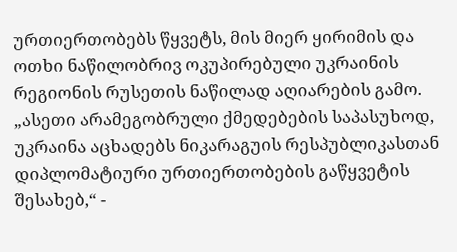ურთიერთობებს წყვეტს, მის მიერ ყირიმის და ოთხი ნაწილობრივ ოკუპირებული უკრაინის რეგიონის რუსეთის ნაწილად აღიარების გამო. „ასეთი არამეგობრული ქმედებების საპასუხოდ, უკრაინა აცხადებს ნიკარაგუის რესპუბლიკასთან დიპლომატიური ურთიერთობების გაწყვეტის შესახებ,“ -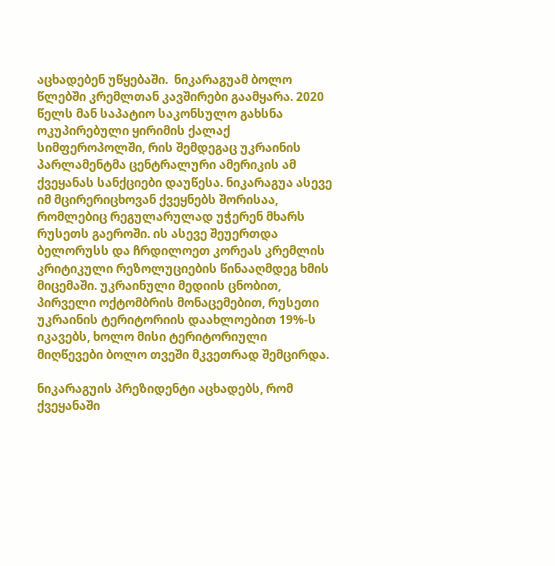აცხადებენ უწყებაში.  ნიკარაგუამ ბოლო წლებში კრემლთან კავშირები გაამყარა. 2020 წელს მან საპატიო საკონსულო გახსნა ოკუპირებული ყირიმის ქალაქ სიმფეროპოლში, რის შემდეგაც უკრაინის პარლამენტმა ცენტრალური ამერიკის ამ ქვეყანას სანქციები დაუწესა. ნიკარაგუა ასევე იმ მცირერიცხოვან ქვეყნებს შორისაა, რომლებიც რეგულარულად უჭერენ მხარს რუსეთს გაეროში. ის ასევე შეუერთდა ბელორუსს და ჩრდილოეთ კორეას კრემლის კრიტიკული რეზოლუციების წინააღმდეგ ხმის მიცემაში. უკრაინული მედიის ცნობით, პირველი ოქტომბრის მონაცემებით, რუსეთი უკრაინის ტერიტორიის დაახლოებით 19%-ს იკავებს, ხოლო მისი ტერიტორიული მიღწევები ბოლო თვეში მკვეთრად შემცირდა.

ნიკარაგუის პრეზიდენტი აცხადებს, რომ ქვეყანაში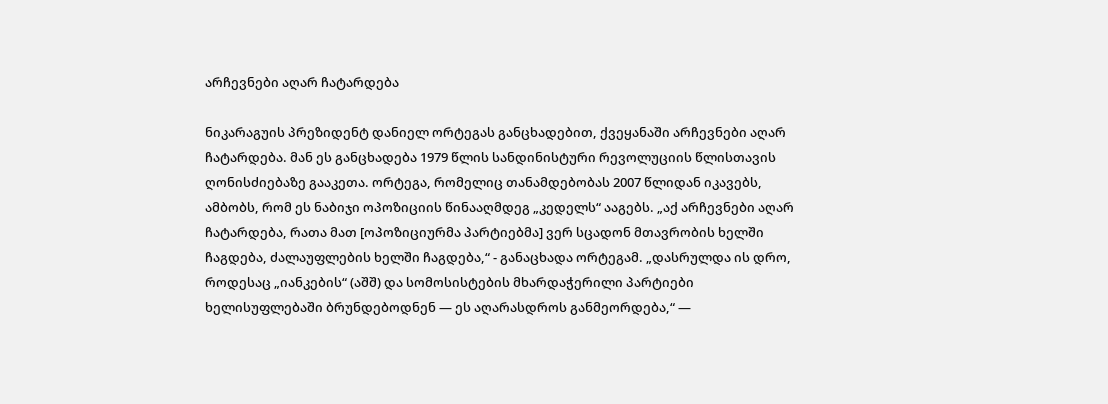არჩევნები აღარ ჩატარდება

ნიკარაგუის პრეზიდენტ დანიელ ორტეგას განცხადებით, ქვეყანაში არჩევნები აღარ ჩატარდება. მან ეს განცხადება 1979 წლის სანდინისტური რევოლუციის წლისთავის ღონისძიებაზე გააკეთა. ორტეგა, რომელიც თანამდებობას 2007 წლიდან იკავებს, ამბობს, რომ ეს ნაბიჯი ოპოზიციის წინააღმდეგ „კედელს“ ააგებს. „აქ არჩევნები აღარ ჩატარდება, რათა მათ [ოპოზიციურმა პარტიებმა] ვერ სცადონ მთავრობის ხელში ჩაგდება, ძალაუფლების ხელში ჩაგდება,“ - განაცხადა ორტეგამ. „დასრულდა ის დრო, როდესაც „იანკების“ (აშშ) და სომოსისტების მხარდაჭერილი პარტიები ხელისუფლებაში ბრუნდებოდნენ — ეს აღარასდროს განმეორდება,“ —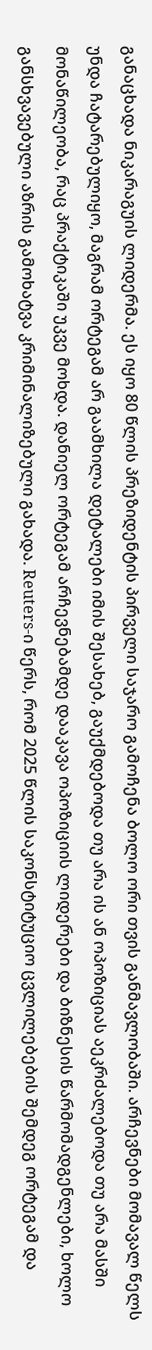განაცხადა ნიკარაგუის ლიდერმა. ეს იყო 80 წლის პრეზიდენტის პირველი საჯარო გამოჩენა ბოლო ორი თვის განმავლობაში. არჩევნები მომავალ წელს უნდა ჩატარებულიყო, მაგრამ ორტეგამ არ გაამხილა დეტალები იმის შესახებ, გაუქმდებოდა თუ არა ის ან ოპოზიციას აეკრძალებოდა თუ არა მასში მონაწილეობა, რაც პრაქტიკაში უკვე მოხდა. დანიელ ორტეგამ არჩევნებამდე დააკავა ოპოზიციის ლიდერები და ბიზნესის წარმომადგენლები, ხოლო განსხვავებული აზრის გამოხატვა კრიმინალიზებული გახადა. Reuters-ი წერს, რომ 2025 წლის საკონსტიტუციო ცვლილებების შემდეგ ორტეგამ და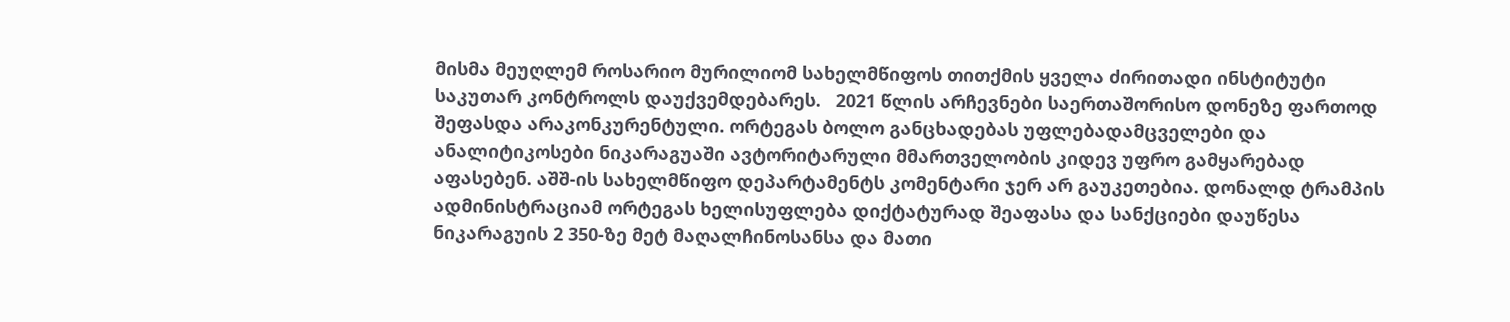მისმა მეუღლემ როსარიო მურილიომ სახელმწიფოს თითქმის ყველა ძირითადი ინსტიტუტი საკუთარ კონტროლს დაუქვემდებარეს.   2021 წლის არჩევნები საერთაშორისო დონეზე ფართოდ შეფასდა არაკონკურენტული. ორტეგას ბოლო განცხადებას უფლებადამცველები და ანალიტიკოსები ნიკარაგუაში ავტორიტარული მმართველობის კიდევ უფრო გამყარებად აფასებენ. აშშ-ის სახელმწიფო დეპარტამენტს კომენტარი ჯერ არ გაუკეთებია. დონალდ ტრამპის ადმინისტრაციამ ორტეგას ხელისუფლება დიქტატურად შეაფასა და სანქციები დაუწესა ნიკარაგუის 2 350-ზე მეტ მაღალჩინოსანსა და მათი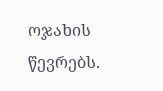ოჯახის წევრებს.